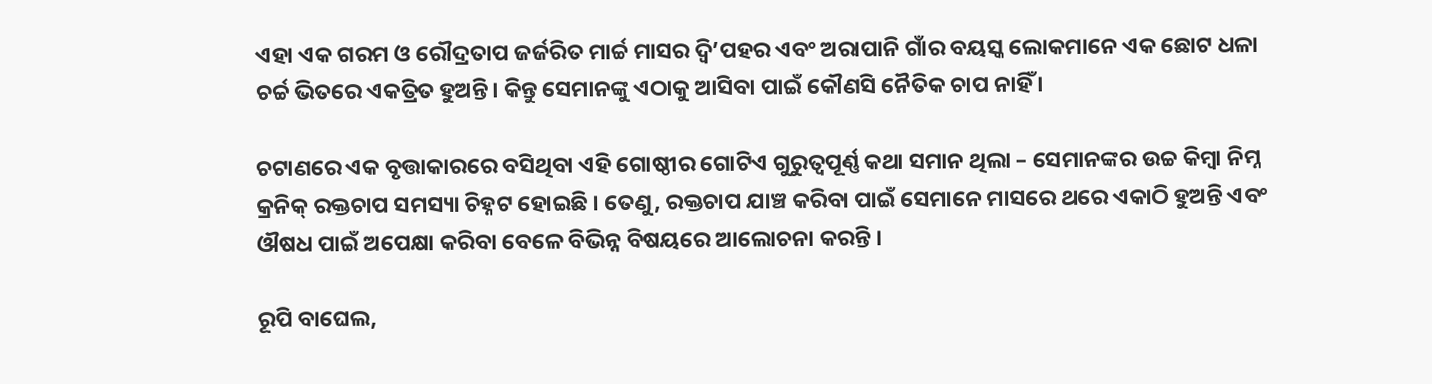ଏହା ଏକ ଗରମ ଓ ରୌଦ୍ରତାପ ଜର୍ଜରିତ ମାର୍ଚ୍ଚ ମାସର ଦ୍ୱି’ପହର ଏବଂ ଅରାପାନି ଗାଁର ବୟସ୍କ ଲୋକମାନେ ଏକ ଛୋଟ ଧଳା ଚର୍ଚ୍ଚ ଭିତରେ ଏକତ୍ରିତ ହୁଅନ୍ତି। କିନ୍ତୁ ସେମାନଙ୍କୁ ଏଠାକୁ ଆସିବା ପାଇଁ କୌଣସି ନୈତିକ ଚାପ ନାହିଁ ।

ଚଟାଣରେ ଏକ ବୃତ୍ତାକାରରେ ବସିଥିବା ଏହି ଗୋଷ୍ଠୀର ଗୋଟିଏ ଗୁରୁତ୍ୱପୂର୍ଣ୍ଣ କଥା ସମାନ ଥିଲା – ସେମାନଙ୍କର ଉଚ୍ଚ କିମ୍ବା ନିମ୍ନ କ୍ରନିକ୍ ରକ୍ତଚାପ ସମସ୍ୟା ଚିହ୍ନଟ ହୋଇଛି । ତେଣୁ, ରକ୍ତଚାପ ଯାଞ୍ଚ କରିବା ପାଇଁ ସେମାନେ ମାସରେ ଥରେ ଏକାଠି ହୁଅନ୍ତି ଏବଂ ଔଷଧ ପାଇଁ ଅପେକ୍ଷା କରିବା ବେଳେ ବିଭିନ୍ନ ବିଷୟରେ ଆଲୋଚନା କରନ୍ତି ।

ରୂପି ବାଘେଲ,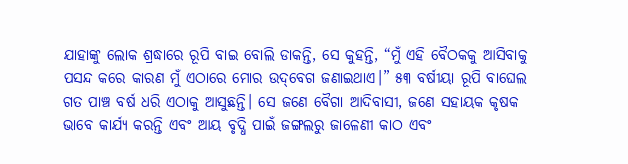ଯାହାଙ୍କୁ ଲୋକ ଶ୍ରଦ୍ଧାରେ ରୂପି ବାଇ ବୋଲି ଡାକନ୍ତି, ସେ କୁହନ୍ତି, “ମୁଁ ଏହି ବୈଠକକୁ ଆସିବାକୁ ପସନ୍ଦ କରେ କାରଣ ମୁଁ ଏଠାରେ ମୋର ଉଦ୍‌ବେଗ ଜଣାଇଥାଏ।” ୫୩ ବର୍ଷୀୟା ରୂପି ବାଘେଲ ଗତ ପାଞ୍ଚ ବର୍ଷ ଧରି ଏଠାକୁ ଆସୁଛନ୍ତି। ସେ ଜଣେ ବୈଗା ଆଦିବାସୀ, ଜଣେ ସହାୟକ କୃଷକ ଭାବେ କାର୍ଯ୍ୟ କରନ୍ତି ଏବଂ ଆୟ ବୃଦ୍ଧି ପାଇଁ ଜଙ୍ଗଲରୁ ଜାଳେଣୀ କାଠ ଏବଂ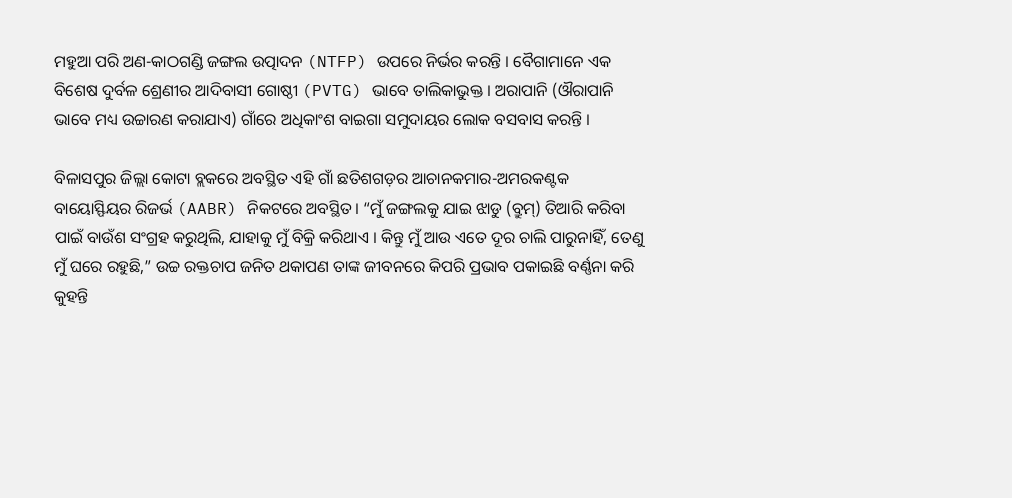ମହୁଆ ପରି ଅଣ-କାଠଗଣ୍ଡି ଜଙ୍ଗଲ ଉତ୍ପାଦନ (NTFP) ଉପରେ ନିର୍ଭର କରନ୍ତି । ବୈଗାମାନେ ଏକ ବିଶେଷ ଦୁର୍ବଳ ଶ୍ରେଣୀର ଆଦିବାସୀ ଗୋଷ୍ଠୀ (PVTG) ଭାବେ ତାଲିକାଭୁକ୍ତ । ଅରାପାନି (ଔରାପାନି ଭାବେ ମଧ୍ୟ ଉଚ୍ଚାରଣ କରାଯାଏ) ଗାଁରେ ଅଧିକାଂଶ ବାଇଗା ସମୁଦାୟର ଲୋକ ବସବାସ କରନ୍ତି ।

ବିଳାସପୁର ଜିଲ୍ଲା କୋଟା ବ୍ଲକରେ ଅବସ୍ଥିତ ଏହି ଗାଁ ଛତିଶଗଡ଼ର ଆଚାନକମାର-ଅମରକଣ୍ଟକ ବାୟୋସ୍ଫିୟର ରିଜର୍ଭ (AABR) ନିକଟରେ ଅବସ୍ଥିତ। “ମୁଁ ଜଙ୍ଗଲକୁ ଯାଇ ଝାଡୁ (ବ୍ରୁମ୍) ତିଆରି କରିବା ପାଇଁ ବାଉଁଶ ସଂଗ୍ରହ କରୁଥିଲି, ଯାହାକୁ ମୁଁ ବିକ୍ରି କରିଥାଏ । କିନ୍ତୁ ମୁଁ ଆଉ ଏତେ ଦୂର ଚାଲି ପାରୁନାହିଁ, ତେଣୁ ମୁଁ ଘରେ ରହୁଛି,” ଉଚ୍ଚ ରକ୍ତଚାପ ଜନିତ ଥକାପଣ ତାଙ୍କ ଜୀବନରେ କିପରି ପ୍ରଭାବ ପକାଇଛି ବର୍ଣ୍ଣନା କରି କୁହନ୍ତି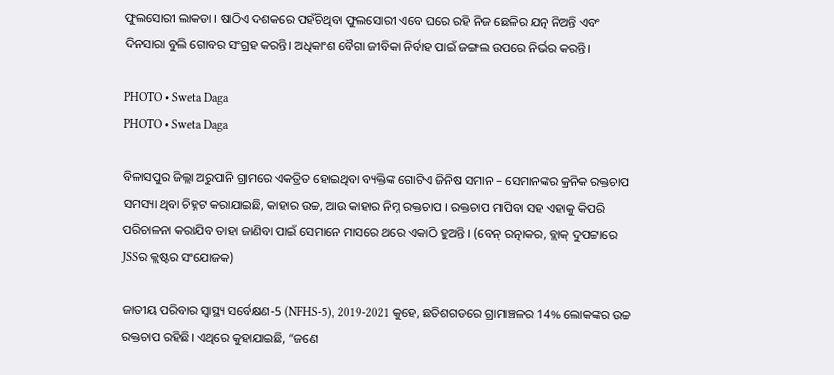ଫୁଲସୋରୀ ଲାକଡା । ଷାଠିଏ ଦଶକରେ ପହଁଚିଥିବା ଫୁଲସୋରୀ ଏବେ ଘରେ ରହି ନିଜ ଛେଳିର ଯତ୍ନ ନିଅନ୍ତି ଏବଂ ଦିନସାରା ବୁଲି ଗୋବର ସଂଗ୍ରହ କରନ୍ତି। ଅଧିକାଂଶ ବୈଗା ଜୀବିକା ନିର୍ବାହ ପାଇଁ ଜଙ୍ଗଲ ଉପରେ ନିର୍ଭର କରନ୍ତି।

PHOTO • Sweta Daga
PHOTO • Sweta Daga

ବିଳାସପୁର ଜିଲ୍ଲା ଅରୁପାନି ଗ୍ରାମରେ ଏକତ୍ରିତ ହୋଇଥିବା ବ୍ୟକ୍ତିଙ୍କ ଗୋଟିଏ ଜିନିଷ ସମାନ – ସେମାନଙ୍କର କ୍ରନିକ ରକ୍ତଚାପ ସମସ୍ୟା ଥିବା ଚିହ୍ନଟ କରାଯାଇଛି, କାହାର ଉଚ୍ଚ, ଆଉ କାହାର ନିମ୍ନ ରକ୍ତଚାପ । ରକ୍ତଚାପ ମାପିବା ସହ ଏହାକୁ କିପରି ପରିଚାଳନା କରାଯିବ ତାହା ଜାଣିବା ପାଇଁ ସେମାନେ ମାସରେ ଥରେ ଏକାଠି ହୁଅନ୍ତି । (ବେନ୍ ରତ୍ନାକର, ବ୍ଲାକ୍ ଦୁପଟ୍ଟାରେ JSSର କ୍ଲଷ୍ଟର ସଂଯୋଜକ)

ଜାତୀୟ ପରିବାର ସ୍ୱାସ୍ଥ୍ୟ ସର୍ବେକ୍ଷଣ-5 (NFHS-5), 2019-2021 କୁହେ, ଛତିଶଗଡରେ ଗ୍ରାମାଞ୍ଚଳର 14% ଲୋକଙ୍କର ଉଚ୍ଚ ରକ୍ତଚାପ ରହିଛି। ଏଥିରେ କୁହାଯାଇଛି, “ଜଣେ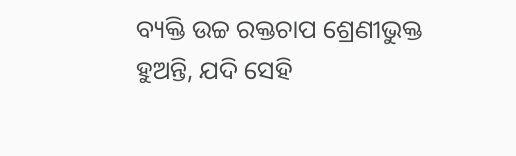ବ୍ୟକ୍ତି ଉଚ୍ଚ ରକ୍ତଚାପ ଶ୍ରେଣୀଭୁକ୍ତ ହୁଅନ୍ତି, ଯଦି ସେହି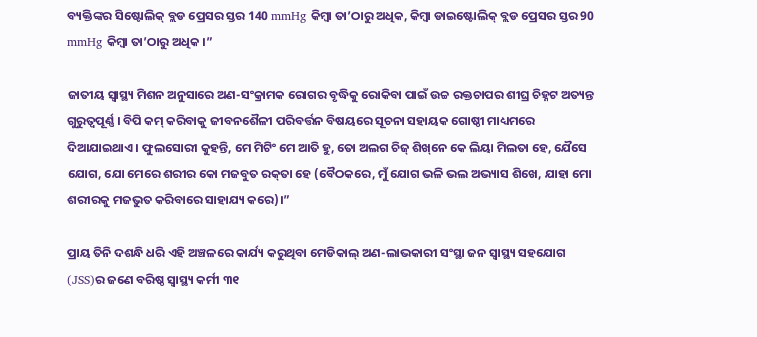ବ୍ୟକ୍ତିଙ୍କର ସିଷ୍ଟୋଲିକ୍ ବ୍ଲଡ ପ୍ରେସର ସ୍ତର 140 mmHg କିମ୍ବା ତା’ଠାରୁ ଅଧିକ, କିମ୍ବା ଡାଇଷ୍ଟୋଲିକ୍ ବ୍ଲଡ ପ୍ରେସର ସ୍ତର 90 mmHg କିମ୍ବା ତା’ଠାରୁ ଅଧିକ ।”

ଜାତୀୟ ସ୍ୱାସ୍ଥ୍ୟ ମିଶନ ଅନୁସାରେ ଅଣ-ସଂକ୍ରାମକ ରୋଗର ବୃଦ୍ଧିକୁ ରୋକିବା ପାଇଁ ଉଚ୍ଚ ରକ୍ତଚାପର ଶୀଘ୍ର ଚିହ୍ନଟ ଅତ୍ୟନ୍ତ ଗୁରୁତ୍ୱପୂର୍ଣ୍ଣ । ବିପି କମ୍ କରିବାକୁ ଜୀବନଶୈଳୀ ପରିବର୍ତ୍ତନ ବିଷୟରେ ସୂଚନା ସହାୟକ ଗୋଷ୍ଠୀ ମାଧ୍ୟମରେ ଦିଆଯାଇଥାଏ । ଫୁଲସୋରୀ କୁହନ୍ତି, ମେ ମିଟିଂ ମେ ଆତି ହୁ, ତୋ ଅଲଗ ଚିଜ୍ ଶିଖ୍‌ନେ କେ ଲିୟା ମିଲତା ହେ, ଯୈସେ ଯୋଗ, ଯୋ ମେରେ ଶରୀର କୋ ମଜବୁତ ରକ୍‌ତା ହେ (ବୈଠକରେ, ମୁଁ ଯୋଗ ଭଳି ଭଲ ଅଭ୍ୟାସ ଶିଖେ, ଯାହା ମୋ ଶରୀରକୁ ମଜଭୁତ କରିବାରେ ସାହାଯ୍ୟ କରେ)।”

ପ୍ରାୟ ତିନି ଦଶନ୍ଧି ଧରି ଏହି ଅଞ୍ଚଳରେ କାର୍ଯ୍ୟ କରୁଥିବା ମେଡିକାଲ୍ ଅଣ-ଲାଭକାରୀ ସଂସ୍ଥା ଜନ ସ୍ୱାସ୍ଥ୍ୟ ସହଯୋଗ (JSS)ର ଜଣେ ବରିଷ୍ଠ ସ୍ୱାସ୍ଥ୍ୟ କର୍ମୀ ୩୧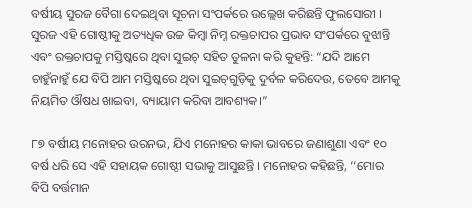ବର୍ଷୀୟ ସୁରଜ ବୈଗା ଦେଇଥିବା ସୂଚନା ସଂପର୍କରେ ଉଲ୍ଲେଖ କରିଛନ୍ତି ଫୁଲସୋରୀ । ସୁରଜ ଏହି ଗୋଷ୍ଠୀକୁ ଅତ୍ୟଧିକ ଉଚ୍ଚ କିମ୍ବା ନିମ୍ନ ରକ୍ତଚାପର ପ୍ରଭାବ ସଂପର୍କରେ ବୁଝାନ୍ତି ଏବଂ ରକ୍ତଚାପକୁ ମସ୍ତିଷ୍କରେ ଥିବା ସୁଇଚ୍ ସହିତ ତୁଳନା କରି କୁହନ୍ତି: “ଯଦି ଆମେ ଚାହୁଁନାହୁଁ ଯେ ବିପି ଆମ ମସ୍ତିଷ୍କରେ ଥିବା ସୁଇଚ୍‌ଗୁଡ଼ିକୁ ଦୁର୍ବଳ କରିଦେଉ, ତେବେ ଆମକୁ ନିୟମିତ ଔଷଧ ଖାଇବା, ବ୍ୟାୟାମ କରିବା ଆବଶ୍ୟକ।”

୮୭ ବର୍ଷୀୟ ମନୋହର ଉରନଭ, ଯିଏ ମନୋହର କାକା ଭାବରେ ଜଣାଶୁଣା ଏବଂ ୧୦ ବର୍ଷ ଧରି ସେ ଏହି ସହାୟକ ଗୋଷ୍ଠୀ ସଭାକୁ ଆସୁଛନ୍ତି । ମନୋହର କହିଛନ୍ତି, ‘‘ମୋର ବିପି ବର୍ତ୍ତମାନ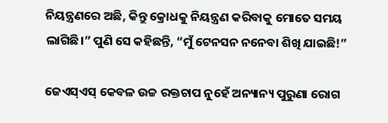ନିୟନ୍ତ୍ରଣରେ ଅଛି, କିନ୍ତୁ କ୍ରୋଧକୁ ନିୟନ୍ତ୍ରଣ କରିବାକୁ ମୋତେ ସମୟ ଲାଗିଛି।” ପୁଣି ସେ କହିଛନ୍ତି, “ମୁଁ ଟେନସନ ନନେବା ଶିଖି ଯାଇଛି!”

ଜେଏସ୍‌ଏସ୍ କେବଳ ଉଚ୍ଚ ରକ୍ତଚାପ ନୁହେଁ ଅନ୍ୟାନ୍ୟ ପୁରୁଣା ରୋଗ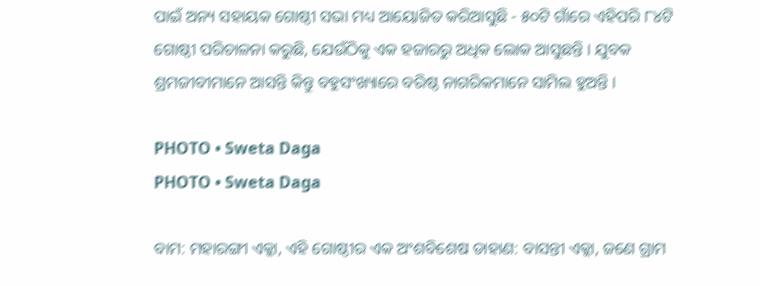ପାଇଁ ଅନ୍ୟ ସହାୟକ ଗୋଷ୍ଠୀ ସଭା ମଧ୍ୟ ଆୟୋଜିତ କରିଆସୁଛି - ୫୦ଟି ଗାଁରେ ଏହିପରି ୮୪ଟି ଗୋଷ୍ଠୀ ପରିଚାଳନା କରୁଛି, ଯେଉଁଠିକୁ ଏକ ହଜାରରୁ ଅଧିକ ଲୋକ ଆସୁଛନ୍ତି । ଯୁବକ ଶ୍ରମଜୀବୀମାନେ ଆସନ୍ତି କିନ୍ତୁ ବହୁସଂଖ୍ୟାରେ ବରିଷ୍ଠ ନାଗରିକମାନେ ସାମିଲ ହୁଅନ୍ତି ।

PHOTO • Sweta Daga
PHOTO • Sweta Daga

ବାମ: ମହାରଙ୍ଗୀ ଏକ୍କା, ଏହି ଗୋଷ୍ଠୀର ଏକ ଅଂଶବିଶେଷ ଡାହାଣ: ବାସନ୍ତୀ ଏକ୍କା, ଜଣେ ଗ୍ରାମ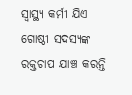ସ୍ୱାସ୍ଥ୍ୟ କର୍ମୀ ଯିଏ ଗୋଷ୍ଠୀ ସଦସ୍ୟଙ୍କ ରକ୍ତଚାପ ଯାଞ୍ଚ କରନ୍ତି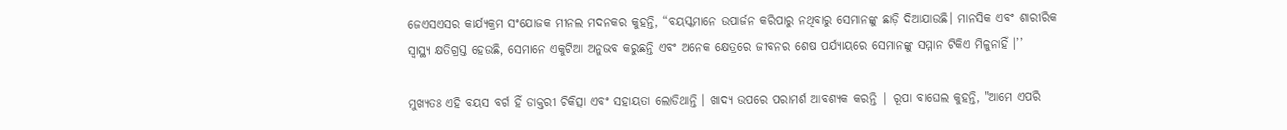ଜେଏସଏସର କାର୍ଯ୍ୟକ୍ରମ ସଂଯୋଜକ ମୀନଲ ମଦନକର କୁହନ୍ତି, “ବୟସ୍କମାନେ ଉପାର୍ଜନ କରିପାରୁ ନଥିବାରୁ ସେମାନଙ୍କୁ ଛାଡ଼ି ଦିଆଯାଉଛି। ମାନସିକ ଏବଂ ଶାରୀରିକ ସ୍ୱାସ୍ଥ୍ୟ କ୍ଷତିଗ୍ରସ୍ତ ହେଉଛି, ସେମାନେ ଏକୁଟିଆ ଅନୁଭବ କରୁଛନ୍ତି ଏବଂ ଅନେକ କ୍ଷେତ୍ରରେ ଜୀବନର ଶେଷ ପର୍ଯ୍ୟାୟରେ ସେମାନଙ୍କୁ ସମ୍ମାନ ଟିକିଏ ମିଳୁନାହିଁ ।’’

ମୁଖ୍ୟତଃ ଏହି ବୟସ ବର୍ଗ ହିଁ ଡାକ୍ତରୀ ଚିକିତ୍ସା ଏବଂ ସହାୟତା ଲୋଡିଥାନ୍ତି । ଖାଦ୍ୟ ଉପରେ ପରାମର୍ଶ ଆବଶ୍ୟକ କରନ୍ତି | ରୂପା ବାଘେଲ କୁହନ୍ତି, "ଆମେ ଏପରି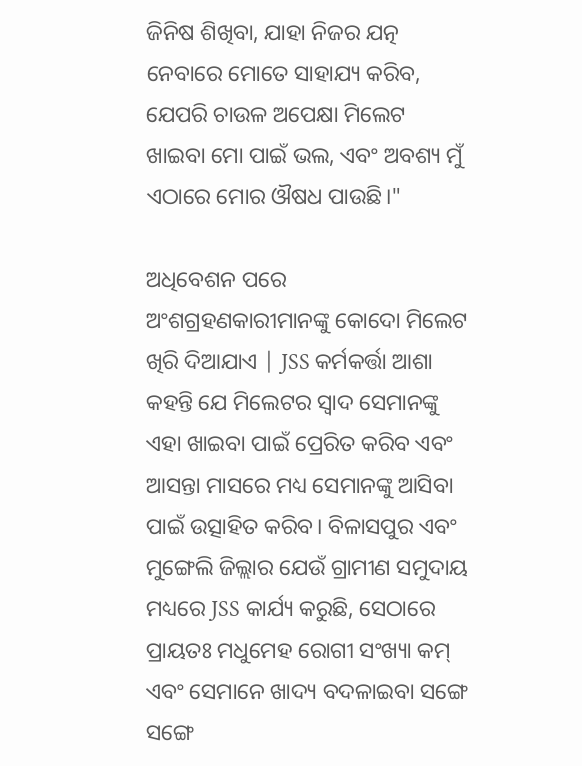ଜିନିଷ ଶିଖିବା, ଯାହା ନିଜର ଯତ୍ନ ନେବାରେ ମୋତେ ସାହାଯ୍ୟ କରିବ, ଯେପରି ଚାଉଳ ଅପେକ୍ଷା ମିଲେଟ ଖାଇବା ମୋ ପାଇଁ ଭଲ, ଏବଂ ଅବଶ୍ୟ ମୁଁ ଏଠାରେ ମୋର ଔଷଧ ପାଉଛି।"

ଅଧିବେଶନ ପରେ ଅଂଶଗ୍ରହଣକାରୀମାନଙ୍କୁ କୋଦୋ ମିଲେଟ ଖିରି ଦିଆଯାଏ | JSS କର୍ମକର୍ତ୍ତା ଆଶା କହନ୍ତି ଯେ ମିଲେଟର ସ୍ୱାଦ ସେମାନଙ୍କୁ ଏହା ଖାଇବା ପାଇଁ ପ୍ରେରିତ କରିବ ଏବଂ ଆସନ୍ତା ମାସରେ ମଧ୍ୟ ସେମାନଙ୍କୁ ଆସିବା ପାଇଁ ଉତ୍ସାହିତ କରିବ। ବିଳାସପୁର ଏବଂ ମୁଙ୍ଗେଲି ଜିଲ୍ଲାର ଯେଉଁ ଗ୍ରାମୀଣ ସମୁଦାୟ ମଧ୍ୟରେ JSS କାର୍ଯ୍ୟ କରୁଛି, ସେଠାରେ ପ୍ରାୟତଃ ମଧୁମେହ ରୋଗୀ ସଂଖ୍ୟା କମ୍‌ ଏବଂ ସେମାନେ ଖାଦ୍ୟ ବଦଳାଇବା ସଙ୍ଗେ ସଙ୍ଗେ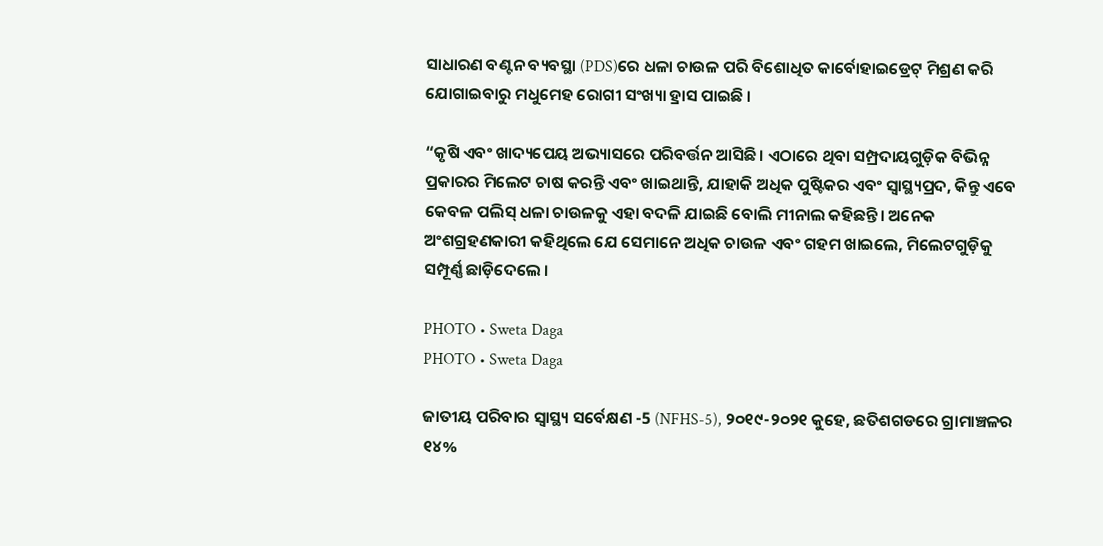ସାଧାରଣ ବଣ୍ଟନ ବ୍ୟବସ୍ଥା (PDS)ରେ ଧଳା ଚାଉଳ ପରି ବିଶୋଧିତ କାର୍ବୋହାଇଡ୍ରେଟ୍ ମିଶ୍ରଣ କରି ଯୋଗାଇବାରୁ ମଧୁମେହ ରୋଗୀ ସଂଖ୍ୟା ହ୍ରାସ ପାଇଛି ।

“କୃଷି ଏବଂ ଖାଦ୍ୟପେୟ ଅଭ୍ୟାସରେ ପରିବର୍ତ୍ତନ ଆସିଛି। ଏଠାରେ ଥିବା ସମ୍ପ୍ରଦାୟଗୁଡ଼ିକ ବିଭିନ୍ନ ପ୍ରକାରର ମିଲେଟ ଚାଷ କରନ୍ତି ଏବଂ ଖାଇଥାନ୍ତି, ଯାହାକି ଅଧିକ ପୁଷ୍ଟିକର ଏବଂ ସ୍ୱାସ୍ଥ୍ୟପ୍ରଦ, କିନ୍ତୁ ଏବେ କେବଳ ପଲିସ୍ ଧଳା ଚାଉଳକୁ ଏହା ବଦଳି ଯାଇଛି ବୋଲି ମୀନାଲ କହିଛନ୍ତି। ଅନେକ ଅଂଶଗ୍ରହଣକାରୀ କହିଥିଲେ ଯେ ସେମାନେ ଅଧିକ ଚାଉଳ ଏବଂ ଗହମ ଖାଇଲେ, ମିଲେଟଗୁଡ଼ିକୁ ସମ୍ପୂର୍ଣ୍ଣ ଛାଡ଼ିଦେଲେ ।

PHOTO • Sweta Daga
PHOTO • Sweta Daga

ଜାତୀୟ ପରିବାର ସ୍ୱାସ୍ଥ୍ୟ ସର୍ବେକ୍ଷଣ -5 (NFHS-5), ୨୦୧୯-୨୦୨୧ କୁହେ, ଛତିଶଗଡରେ ଗ୍ରାମାଞ୍ଚଳର ୧୪%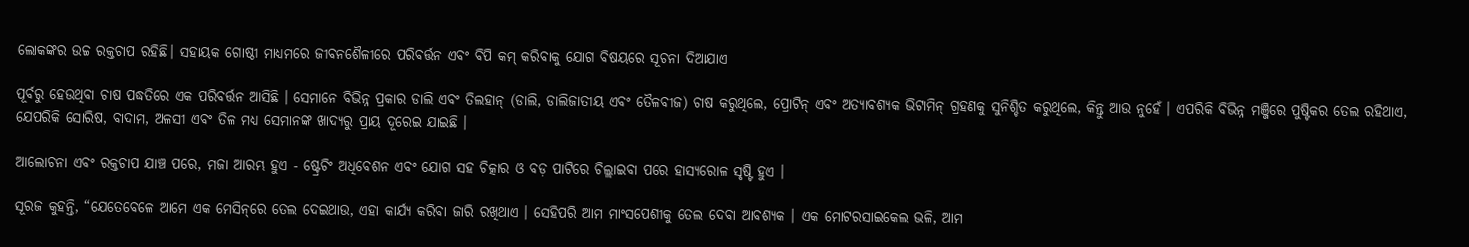ଲୋକଙ୍କର ଉଚ୍ଚ ରକ୍ତଚାପ ରହିଛି। ସହାୟକ ଗୋଷ୍ଠୀ ମାଧ୍ୟମରେ ଜୀବନଶୈଳୀରେ ପରିବର୍ତ୍ତନ ଏବଂ ବିପି କମ୍ କରିବାକୁ ଯୋଗ ବିଷୟରେ ସୂଚନା ଦିଆଯାଏ

ପୂର୍ବରୁ ହେଉଥିବା ଚାଷ ପଦ୍ଧତିରେ ଏକ ପରିବର୍ତ୍ତନ ଆସିଛି । ସେମାନେ ବିଭିନ୍ନ ପ୍ରକାର ଡାଲି ଏବଂ ତିଲହାନ୍ (ଡାଲି, ଡାଲିଜାତୀୟ ଏବଂ ତୈଳବୀଜ) ଚାଷ କରୁଥିଲେ, ପ୍ରୋଟିନ୍ ଏବଂ ଅତ୍ୟାବଶ୍ୟକ ଭିଟାମିନ୍ ଗ୍ରହଣକୁ ସୁନିଶ୍ଚିତ କରୁଥିଲେ, କିନ୍ତୁ ଆଉ ନୁହେଁ । ଏପରିକି ବିଭିନ୍ନ ମଞ୍ଜିରେ ପୁଷ୍ଟିକର ତେଲ ରହିଥାଏ, ଯେପରିକି ସୋରିଷ, ବାଦାମ, ଅଳସୀ ଏବଂ ତିଳ ମଧ୍ୟ ସେମାନଙ୍କ ଖାଦ୍ୟରୁ ପ୍ରାୟ ଦୂରେଇ ଯାଇଛି ।

ଆଲୋଚନା ଏବଂ ରକ୍ତଚାପ ଯାଞ୍ଚ ପରେ, ମଜା ଆରମ୍ଭ ହୁଏ - ଷ୍ଟ୍ରେଚିଂ ଅଧିବେଶନ ଏବଂ ଯୋଗ ସହ ଚିତ୍କାର ଓ ବଡ଼ ପାଟିରେ ଚିଲ୍ଲାଇବା ପରେ ହାସ୍ୟରୋଳ ସୃଷ୍ଟି ହୁଏ ।

ସୂରଜ କୁହନ୍ତି, “ଯେତେବେଳେ ଆମେ ଏକ ମେସିନ୍‌ରେ ତେଲ ଦେଇଥାଉ, ଏହା କାର୍ଯ୍ୟ କରିବା ଜାରି ରଖିଥାଏ । ସେହିପରି ଆମ ମାଂସପେଶୀକୁ ତେଲ ଦେବା ଆବଶ୍ୟକ । ଏକ ମୋଟରସାଇକେଲ ଭଳି, ଆମ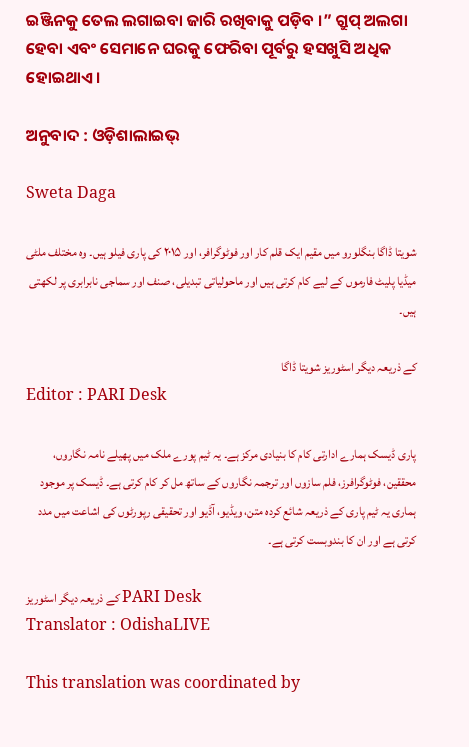ଇଞ୍ଜିନକୁ ତେଲ ଲଗାଇବା ଜାରି ରଖିବାକୁ ପଡ଼ିବ ।” ଗ୍ରୁପ୍ ଅଲଗା ହେବା ଏବଂ ସେମାନେ ଘରକୁ ଫେରିବା ପୂର୍ବରୁ ହସଖୁସି ଅଧିକ ହୋଇଥାଏ।

ଅନୁବାଦ : ଓଡ଼ିଶାଲାଇଭ୍‍

Sweta Daga

شویتا ڈاگا بنگلورو میں مقیم ایک قلم کار اور فوٹوگرافر، اور ۲۰۱۵ کی پاری فیلو ہیں۔ وہ مختلف ملٹی میڈیا پلیٹ فارموں کے لیے کام کرتی ہیں اور ماحولیاتی تبدیلی، صنف اور سماجی نابرابری پر لکھتی ہیں۔

کے ذریعہ دیگر اسٹوریز شویتا ڈاگا
Editor : PARI Desk

پاری ڈیسک ہمارے ادارتی کام کا بنیادی مرکز ہے۔ یہ ٹیم پورے ملک میں پھیلے نامہ نگاروں، محققین، فوٹوگرافرز، فلم سازوں اور ترجمہ نگاروں کے ساتھ مل کر کام کرتی ہے۔ ڈیسک پر موجود ہماری یہ ٹیم پاری کے ذریعہ شائع کردہ متن، ویڈیو، آڈیو اور تحقیقی رپورٹوں کی اشاعت میں مدد کرتی ہے اور ان کا بندوبست کرتی ہے۔

کے ذریعہ دیگر اسٹوریز PARI Desk
Translator : OdishaLIVE

This translation was coordinated by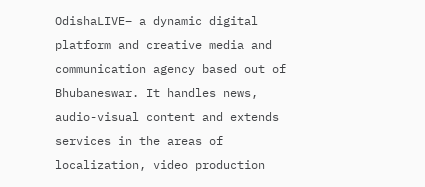OdishaLIVE– a dynamic digital platform and creative media and communication agency based out of Bhubaneswar. It handles news, audio-visual content and extends services in the areas of localization, video production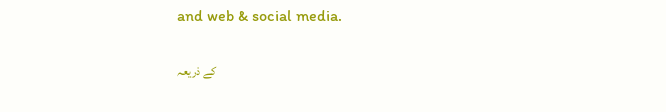and web & social media.

کے ذریعہ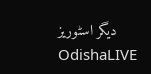دیگر اسٹوریز OdishaLIVE